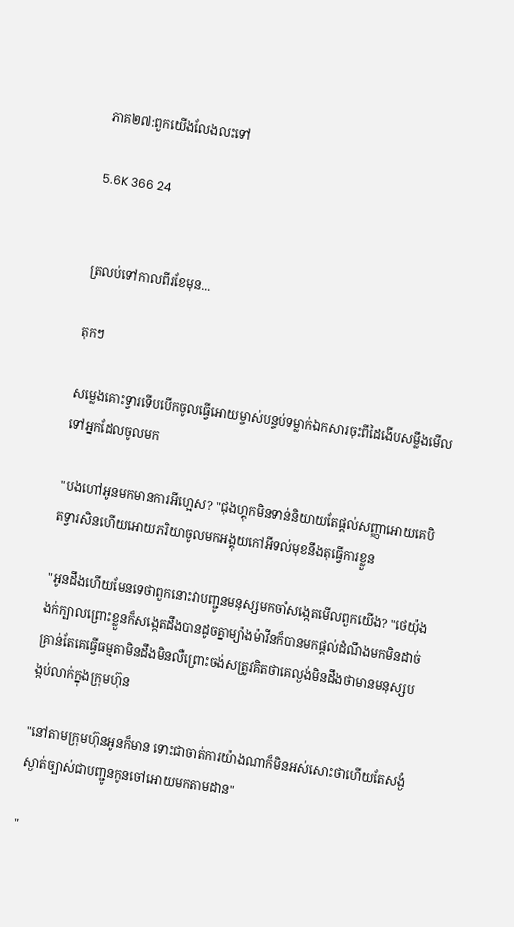ភាគ២៧:ពួកយើងលែងលះទៅ

5.6K 366 24


ត្រលប់ទៅកាលពីរខែមុន...

តុកៗ

សម្លេងគោះទ្វារទើបបើកចូលធ្វើអោយម្ចាស់បន្ទប់ទម្លាក់ឯកសារចុះពីដៃងើបសម្លឹងមើលទៅអ្នកដែលចូលមក

"បងហៅអូនមកមានការអីហ្អេស? "ជុងហ្គុកមិនទាន់និយាយតែផ្តល់សញ្ញាអោយគេបិតទ្វារសិនហើយអោយភរិយាចូលមកអង្គុយកៅអីទល់មុខនឹងតុធ្វើការខ្លួន

"អូនដឹងហើយមែនទេថាពួកនោះវាបញ្ជូនមនុស្សមកចាំសង្កេតមើលពួកយើង? "ថេយ៉ុងងក់ក្បាលព្រោះខ្លួនក៏សង្កេតដឹងបានដូចគ្នាម្យ៉ាងម៉ាវីនក៏បានមកផ្តល់ដំណឹងមកមិនដាច់ គ្រាន់តែគេធ្វើធម្មតាមិនដឹងមិនលឺព្រោះចង់សត្រូវគិតថាគេល្ងង់មិនដឹងថាមានមនុស្សបង្កប់លាក់ក្នុងក្រុមហ៊ុន

"នៅតាមក្រុមហ៊ុនអូនក៏មាន ទោះជាចាត់ការយ៉ាងណាក៏មិនអស់សោះថាហើយតែសង្ងំស្ងាត់ច្បាស់ជាបញ្ជូនកូនចៅអោយមកតាមដាន"

"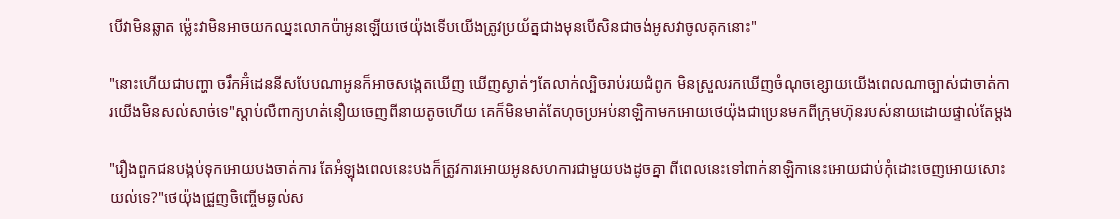បើវាមិនឆ្លាត ម្ល៉េះវាមិនអាចយកឈ្នះលោកប៉ាអូនឡើយថេយ៉ុងទើបយើងត្រូវប្រយ័ត្នជាងមុនបើសិនជាចង់អូសវាចូលគុកនោះ"

"នោះហើយជាបញ្ហា ចរឹកអ៊ំដេននីសបែបណាអូនក៏អាចសង្កេតឃើញ ឃើញស្ងាត់ៗតែលាក់ល្បិចរាប់រយជំពូក មិនស្រួលរកឃើញចំណុចខ្សោយយើងពេលណាច្បាស់ជាចាត់ការយើងមិនសល់សាច់ទេ"ស្តាប់លឺពាក្យហត់នឿយចេញពីនាយតូចហើយ គេក៏មិនមាត់តែហុចប្រអប់នាឡិកាមកអោយថេយ៉ុងជាប្រេនមកពីក្រុមហ៊ុនរបស់នាយដោយផ្ទាល់តែម្តង

"រឿងពួកជនបង្កប់ទុកអោយបងចាត់ការ តែអំឡុងពេលនេះបងក៏ត្រូវការអោយអូនសហការជាមួយបងដូចគ្នា ពីពេលនេះទៅពាក់នាឡិកានេះអោយជាប់កុំដោះចេញអោយសោះយល់ទេ?"ថេយ៉ុងជ្រួញចិញ្ចើមឆ្ងល់ស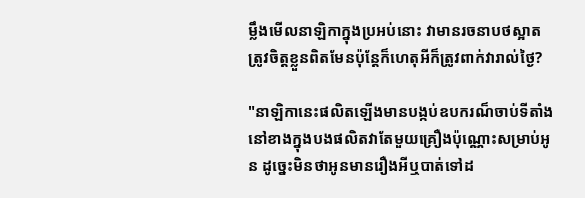ម្លឹងមើលនាឡិកាក្នុងប្រអប់នោះ វាមានរចនាបថស្អាតត្រូវចិត្តខ្លួនពិតមែនប៉ុន្តែក៏ហេតុអីក៏ត្រូវពាក់វារាល់ថ្ងៃ?

"នាឡិកានេះផលិតឡើងមានបង្កប់ឧបករណ៏ចាប់ទីតាំងនៅខាងក្នុងបងផលិតវាតែមួយគ្រឿងប៉ុណ្ណោះសម្រាប់អូន ដូច្នេះមិនថាអូនមានរឿងអីឬបាត់ទៅដ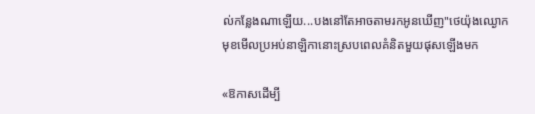ល់កន្លែងណាឡើយ...បងនៅតែអាចតាមរកអូនឃើញ"ថេយ៉ុងឈ្ងោកមុខមើលប្រអប់នាឡិកានោះស្របពេលគំនិតមួយផុសឡើងមក

«ឱកាសដើម្បី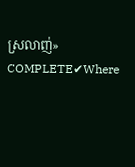ស្រលាញ់»  COMPLETE✔Where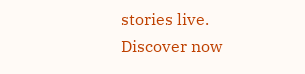stories live. Discover now